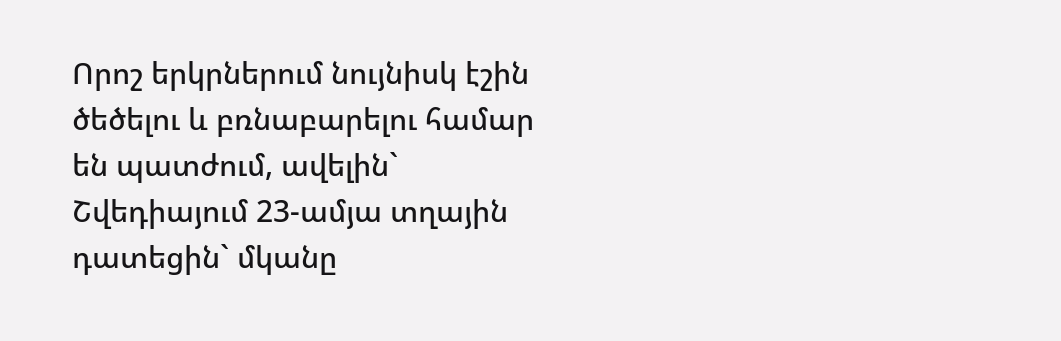Որոշ երկրներում նույնիսկ էշին ծեծելու և բռնաբարելու համար են պատժում, ավելին` Շվեդիայում 23-ամյա տղային դատեցին` մկանը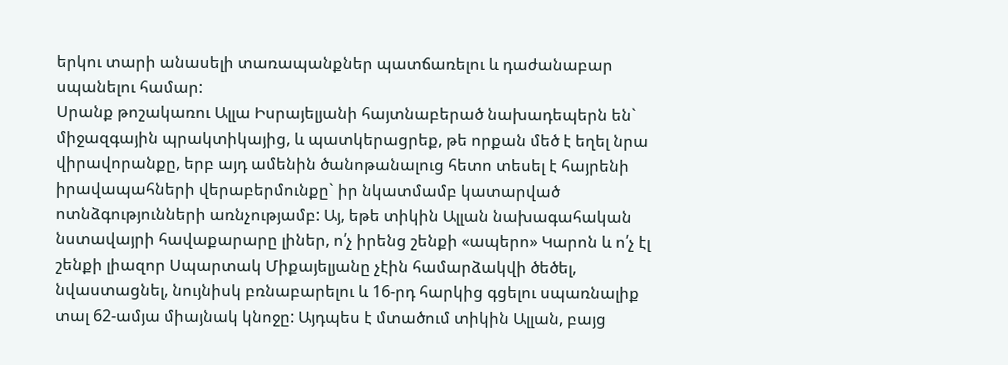երկու տարի անասելի տառապանքներ պատճառելու և դաժանաբար սպանելու համար:
Սրանք թոշակառու Ալլա Իսրայելյանի հայտնաբերած նախադեպերն են` միջազգային պրակտիկայից, և պատկերացրեք, թե որքան մեծ է եղել նրա վիրավորանքը, երբ այդ ամենին ծանոթանալուց հետո տեսել է հայրենի իրավապահների վերաբերմունքը` իր նկատմամբ կատարված ոտնձգությունների առնչությամբ: Այ, եթե տիկին Ալլան նախագահական նստավայրի հավաքարարը լիներ, ո՛չ իրենց շենքի «ապերո» Կարոն և ո՛չ էլ շենքի լիազոր Սպարտակ Միքայելյանը չէին համարձակվի ծեծել, նվաստացնել, նույնիսկ բռնաբարելու և 16-րդ հարկից գցելու սպառնալիք տալ 62-ամյա միայնակ կնոջը: Այդպես է մտածում տիկին Ալլան, բայց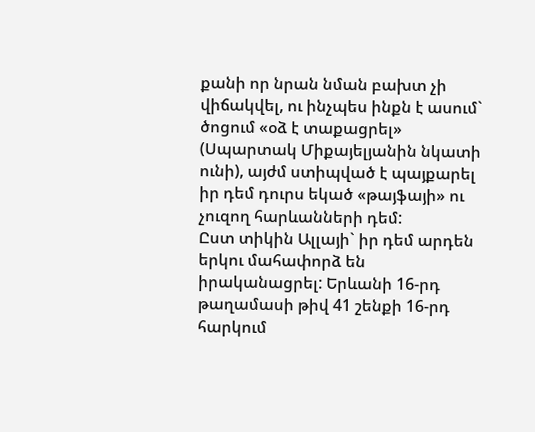քանի որ նրան նման բախտ չի վիճակվել, ու ինչպես ինքն է ասում` ծոցում «օձ է տաքացրել» (Սպարտակ Միքայելյանին նկատի ունի), այժմ ստիպված է պայքարել իր դեմ դուրս եկած «թայֆայի» ու չուզող հարևանների դեմ:
Ըստ տիկին Ալլայի` իր դեմ արդեն երկու մահափորձ են իրականացրել: Երևանի 16-րդ թաղամասի թիվ 41 շենքի 16-րդ հարկում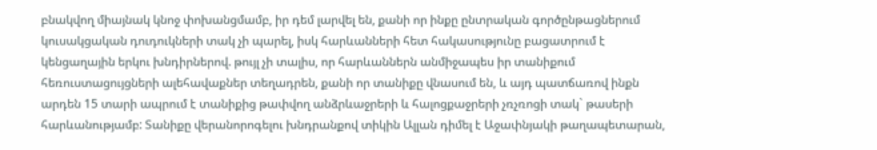բնակվող միայնակ կնոջ փոխանցմամբ, իր դեմ լարվել են, քանի որ ինքը ընտրական գործընթացներում կուսակցական դուդուկների տակ չի պարել, իսկ հարևանների հետ հակասությունը բացատրում է կենցաղային երկու խնդիրներով. թույլ չի տալիս, որ հարևաններն անմիջապես իր տանիքում հեռուստացույցների ալեհավաքներ տեղադրեն, քանի որ տանիքը վնասում են, և այդ պատճառով ինքն արդեն 15 տարի ապրում է տանիքից թափվող անձրևաջրերի և հալոցքաջրերի չռչռոցի տակ` թասերի հարևանությամբ: Տանիքը վերանորոգելու խնդրանքով տիկին Ալլան դիմել է Աջափնյակի թաղապետարան,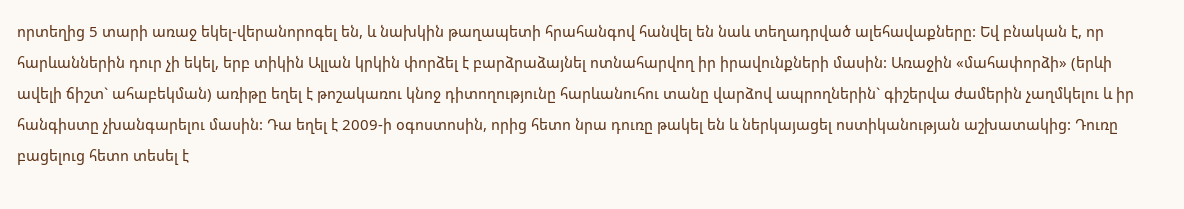որտեղից 5 տարի առաջ եկել-վերանորոգել են, և նախկին թաղապետի հրահանգով հանվել են նաև տեղադրված ալեհավաքները: Եվ բնական է, որ հարևաններին դուր չի եկել, երբ տիկին Ալլան կրկին փորձել է բարձրաձայնել ոտնահարվող իր իրավունքների մասին: Առաջին «մահափորձի» (երևի ավելի ճիշտ` ահաբեկման) առիթը եղել է թոշակառու կնոջ դիտողությունը հարևանուհու տանը վարձով ապրողներին` գիշերվա ժամերին չաղմկելու և իր հանգիստը չխանգարելու մասին: Դա եղել է 2009-ի օգոստոսին, որից հետո նրա դուռը թակել են և ներկայացել ոստիկանության աշխատակից: Դուռը բացելուց հետո տեսել է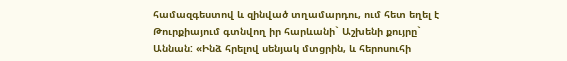համազգեստով և զինված տղամարդու, ում հետ եղել է Թուրքիայում գտնվող իր հարևանի` Աշխենի քույրը` Աննան: «Ինձ հրելով սենյակ մտցրին, և հերոսուհի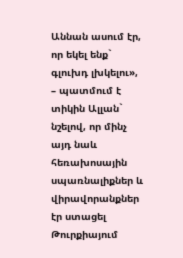Աննան ասում էր, որ եկել ենք` գլուխդ լխկելու», – պատմում է տիկին Ալլան` նշելով, որ մինչ այդ նաև հեռախոսային սպառնալիքներ և վիրավորանքներ էր ստացել Թուրքիայում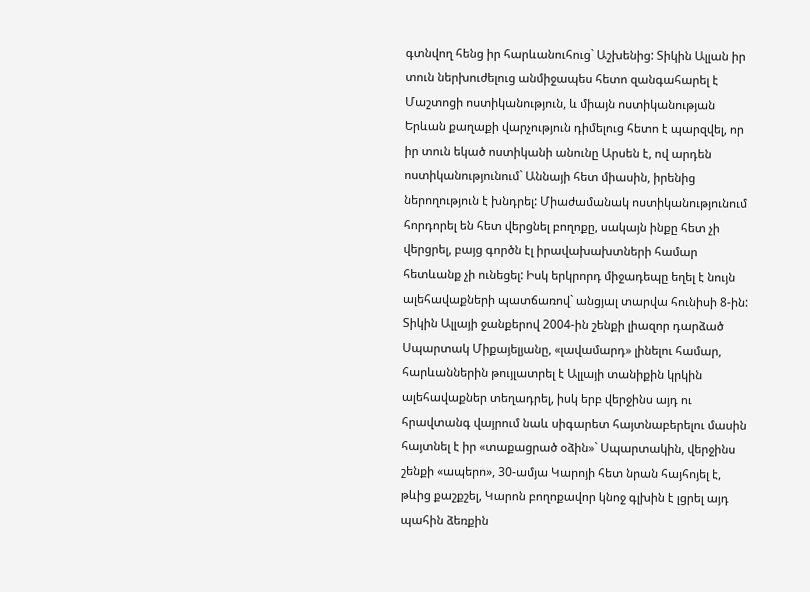գտնվող հենց իր հարևանուհուց` Աշխենից: Տիկին Ալլան իր տուն ներխուժելուց անմիջապես հետո զանգահարել է Մաշտոցի ոստիկանություն, և միայն ոստիկանության Երևան քաղաքի վարչություն դիմելուց հետո է պարզվել, որ իր տուն եկած ոստիկանի անունը Արսեն է, ով արդեն ոստիկանությունում` Աննայի հետ միասին, իրենից ներողություն է խնդրել: Միաժամանակ ոստիկանությունում հորդորել են հետ վերցնել բողոքը, սակայն ինքը հետ չի վերցրել, բայց գործն էլ իրավախախտների համար հետևանք չի ունեցել: Իսկ երկրորդ միջադեպը եղել է նույն ալեհավաքների պատճառով` անցյալ տարվա հունիսի 8-ին:
Տիկին Ալլայի ջանքերով 2004-ին շենքի լիազոր դարձած Սպարտակ Միքայելյանը, «լավամարդ» լինելու համար, հարևաններին թույլատրել է Ալլայի տանիքին կրկին ալեհավաքներ տեղադրել, իսկ երբ վերջինս այդ ու հրավտանգ վայրում նաև սիգարետ հայտնաբերելու մասին հայտնել է իր «տաքացրած օձին»` Սպարտակին, վերջինս շենքի «ապերո», 30-ամյա Կարոյի հետ նրան հայհոյել է, թևից քաշքշել, Կարոն բողոքավոր կնոջ գլխին է լցրել այդ պահին ձեռքին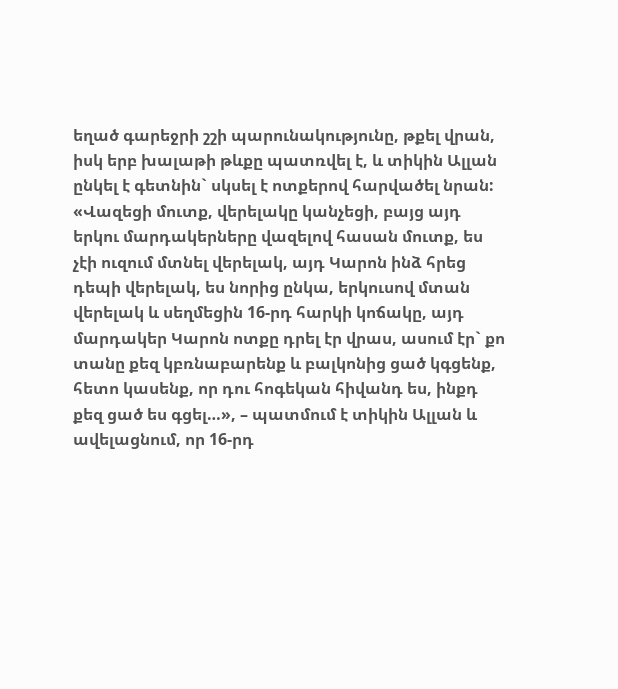եղած գարեջրի շշի պարունակությունը, թքել վրան, իսկ երբ խալաթի թևքը պատռվել է, և տիկին Ալլան ընկել է գետնին` սկսել է ոտքերով հարվածել նրան: «Վազեցի մուտք, վերելակը կանչեցի, բայց այդ երկու մարդակերները վազելով հասան մուտք, ես չէի ուզում մտնել վերելակ, այդ Կարոն ինձ հրեց դեպի վերելակ, ես նորից ընկա, երկուսով մտան վերելակ և սեղմեցին 16-րդ հարկի կոճակը, այդ մարդակեր Կարոն ոտքը դրել էր վրաս, ասում էր` քո տանը քեզ կբռնաբարենք և բալկոնից ցած կգցենք, հետո կասենք, որ դու հոգեկան հիվանդ ես, ինքդ քեզ ցած ես գցել…», – պատմում է տիկին Ալլան և ավելացնում, որ 16-րդ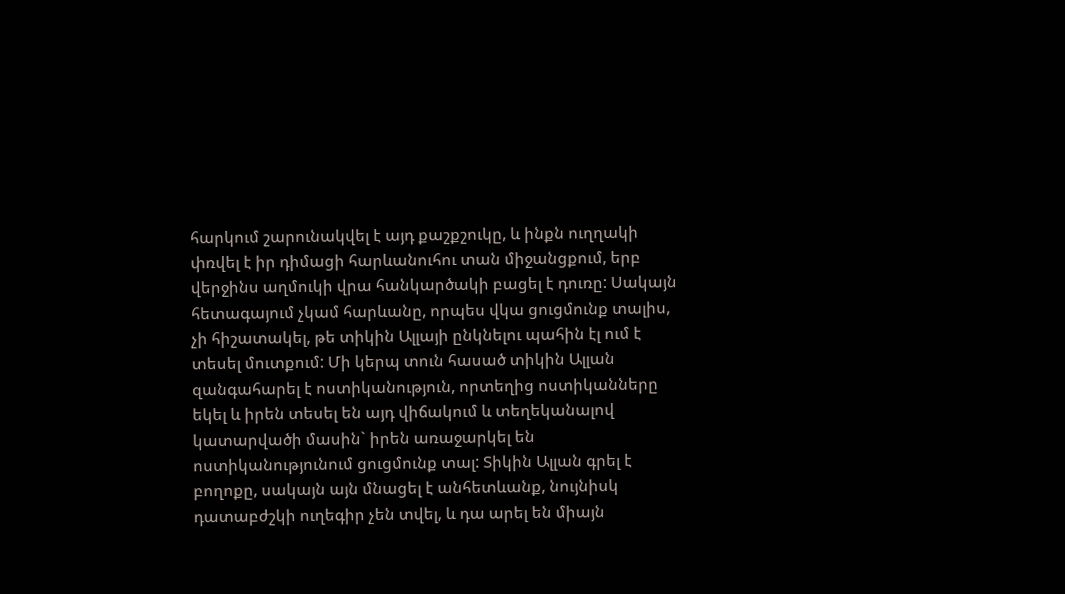հարկում շարունակվել է այդ քաշքշուկը, և ինքն ուղղակի փռվել է իր դիմացի հարևանուհու տան միջանցքում, երբ վերջինս աղմուկի վրա հանկարծակի բացել է դուռը: Սակայն հետագայում չկամ հարևանը, որպես վկա ցուցմունք տալիս, չի հիշատակել, թե տիկին Ալլայի ընկնելու պահին էլ ում է տեսել մուտքում: Մի կերպ տուն հասած տիկին Ալլան զանգահարել է ոստիկանություն, որտեղից ոստիկանները եկել և իրեն տեսել են այդ վիճակում և տեղեկանալով կատարվածի մասին` իրեն առաջարկել են ոստիկանությունում ցուցմունք տալ: Տիկին Ալլան գրել է բողոքը, սակայն այն մնացել է անհետևանք, նույնիսկ դատաբժշկի ուղեգիր չեն տվել, և դա արել են միայն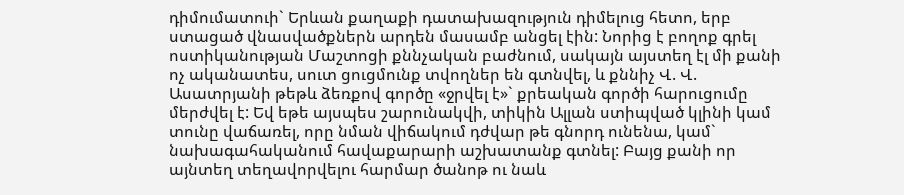դիմումատուի` Երևան քաղաքի դատախազություն դիմելուց հետո, երբ ստացած վնասվածքներն արդեն մասամբ անցել էին: Նորից է բողոք գրել ոստիկանության Մաշտոցի քննչական բաժնում, սակայն այստեղ էլ մի քանի ոչ ականատես, սուտ ցուցմունք տվողներ են գտնվել, և քննիչ Վ. Վ. Ասատրյանի թեթև ձեռքով գործը «ջրվել է»` քրեական գործի հարուցումը մերժվել է: Եվ եթե այսպես շարունակվի, տիկին Ալլան ստիպված կլինի կամ տունը վաճառել, որը նման վիճակում դժվար թե գնորդ ունենա, կամ` նախագահականում հավաքարարի աշխատանք գտնել: Բայց քանի որ այնտեղ տեղավորվելու հարմար ծանոթ ու նաև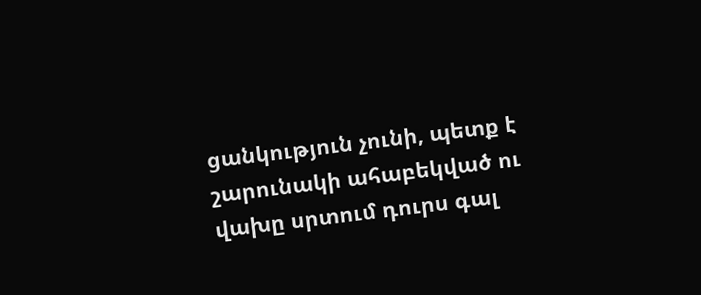ցանկություն չունի, պետք է շարունակի ահաբեկված ու վախը սրտում դուրս գալ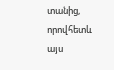տանից, որովհետև այս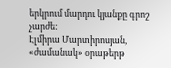երկրում մարդու կյանքը գրոշ չարժե:
Էլմիրա Մարտիրոսյան, «ժամանակ» օրաթերթ